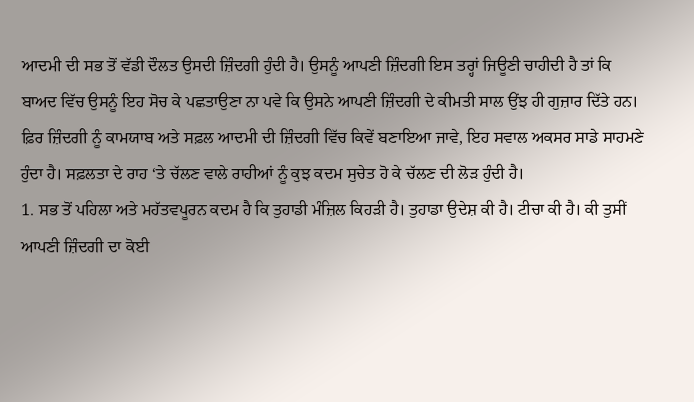ਆਦਮੀ ਦੀ ਸਭ ਤੋਂ ਵੱਡੀ ਦੌਲਤ ਉਸਦੀ ਜ਼ਿੰਦਗੀ ਹੁੰਦੀ ਹੈ। ਉਸਨੂੰ ਆਪਣੀ ਜ਼ਿੰਦਗੀ ਇਸ ਤਰ੍ਹਾਂ ਜਿਊਣੀ ਚਾਹੀਦੀ ਹੈ ਤਾਂ ਕਿ ਬਾਅਦ ਵਿੱਚ ਉਸਨੂੰ ਇਹ ਸੋਚ ਕੇ ਪਛਤਾਉਣਾ ਨਾ ਪਵੇ ਕਿ ਉਸਨੇ ਆਪਣੀ ਜ਼ਿੰਦਗੀ ਦੇ ਕੀਮਤੀ ਸਾਲ ਉਂਝ ਹੀ ਗੁਜ਼ਾਰ ਦਿੱਤੇ ਹਨ। ਫ਼ਿਰ ਜ਼ਿੰਦਗੀ ਨੂੰ ਕਾਮਯਾਬ ਅਤੇ ਸਫ਼ਲ ਆਦਮੀ ਦੀ ਜ਼ਿੰਦਗੀ ਵਿੱਚ ਕਿਵੇਂ ਬਣਾਇਆ ਜਾਵੇ, ਇਹ ਸਵਾਲ ਅਕਸਰ ਸਾਡੇ ਸਾਹਮਣੇ ਹੁੰਦਾ ਹੈ। ਸਫ਼ਲਤਾ ਦੇ ਰਾਹ ‘ਤੇ ਚੱਲਣ ਵਾਲੇ ਰਾਹੀਆਂ ਨੂੰ ਕੁਝ ਕਦਮ ਸੁਚੇਤ ਹੋ ਕੇ ਚੱਲਣ ਦੀ ਲੋੜ ਹੁੰਦੀ ਹੈ।
1. ਸਭ ਤੋਂ ਪਹਿਲਾ ਅਤੇ ਮਹੱਤਵਪੂਰਨ ਕਦਮ ਹੈ ਕਿ ਤੁਹਾਡੀ ਮੰਜ਼ਿਲ ਕਿਹੜੀ ਹੈ। ਤੁਹਾਡਾ ਉਦੇਸ਼ ਕੀ ਹੈ। ਟੀਚਾ ਕੀ ਹੈ। ਕੀ ਤੁਸੀਂ ਆਪਣੀ ਜ਼ਿੰਦਗੀ ਦਾ ਕੋਈ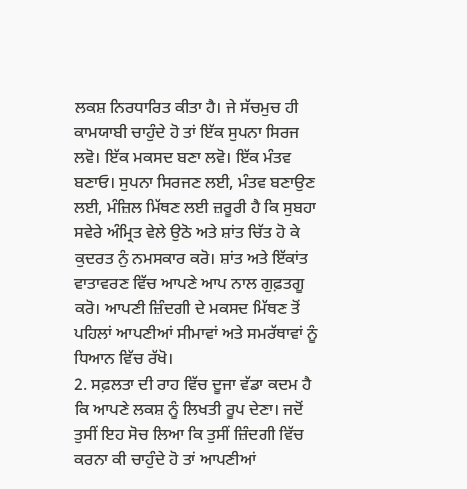ਲਕਸ਼ ਨਿਰਧਾਰਿਤ ਕੀਤਾ ਹੈ। ਜੇ ਸੱਚਮੁਚ ਹੀ ਕਾਮਯਾਬੀ ਚਾਹੁੰਦੇ ਹੋ ਤਾਂ ਇੱਕ ਸੁਪਨਾ ਸਿਰਜ ਲਵੋ। ਇੱਕ ਮਕਸਦ ਬਣਾ ਲਵੋ। ਇੱਕ ਮੰਤਵ ਬਣਾਓ। ਸੁਪਨਾ ਸਿਰਜਣ ਲਈ, ਮੰਤਵ ਬਣਾਉਣ ਲਈ, ਮੰਜ਼ਿਲ ਮਿੱਥਣ ਲਈ ਜ਼ਰੂਰੀ ਹੈ ਕਿ ਸੁਬਹਾ ਸਵੇਰੇ ਅੰਮ੍ਰਿਤ ਵੇਲੇ ਉਠੋ ਅਤੇ ਸ਼ਾਂਤ ਚਿੱਤ ਹੋ ਕੇ ਕੁਦਰਤ ਨੁੰ ਨਮਸਕਾਰ ਕਰੋ। ਸ਼ਾਂਤ ਅਤੇ ਇੱਕਾਂਤ ਵਾਤਾਵਰਣ ਵਿੱਚ ਆਪਣੇ ਆਪ ਨਾਲ ਗੁਫ਼ਤਗੂ ਕਰੋ। ਆਪਣੀ ਜ਼ਿੰਦਗੀ ਦੇ ਮਕਸਦ ਮਿੱਥਣ ਤੋਂ ਪਹਿਲਾਂ ਆਪਣੀਆਂ ਸੀਮਾਵਾਂ ਅਤੇ ਸਮਰੱਥਾਵਾਂ ਨੂੰ ਧਿਆਨ ਵਿੱਚ ਰੱਖੋ।
2. ਸਫ਼ਲਤਾ ਦੀ ਰਾਹ ਵਿੱਚ ਦੂਜਾ ਵੱਡਾ ਕਦਮ ਹੈ ਕਿ ਆਪਣੇ ਲਕਸ਼ ਨੂੰ ਲਿਖਤੀ ਰੂਪ ਦੇਣਾ। ਜਦੋਂ ਤੁਸੀਂ ਇਹ ਸੋਚ ਲਿਆ ਕਿ ਤੁਸੀਂ ਜ਼ਿੰਦਗੀ ਵਿੱਚ ਕਰਨਾ ਕੀ ਚਾਹੁੰਦੇ ਹੋ ਤਾਂ ਆਪਣੀਆਂ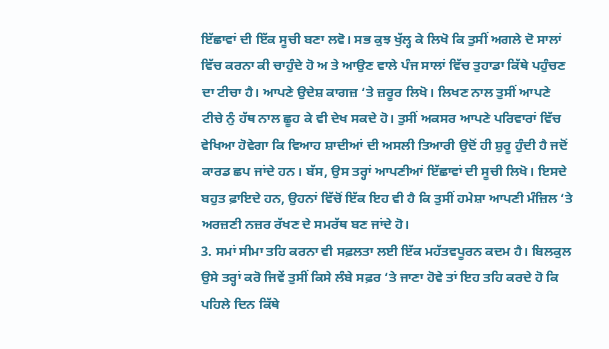ਇੱਛਾਵਾਂ ਦੀ ਇੱਕ ਸੂਚੀ ਬਣਾ ਲਵੋ। ਸਭ ਕੁਝ ਖੁੱਲ੍ਹ ਕੇ ਲਿਖੋ ਕਿ ਤੁਸੀਂ ਅਗਲੇ ਦੋ ਸਾਲਾਂ ਵਿੱਚ ਕਰਨਾ ਕੀ ਚਾਹੁੰਦੇ ਹੋ ਅ ਤੇ ਆਉਣ ਵਾਲੇ ਪੰਜ ਸਾਲਾਂ ਵਿੱਚ ਤੁਹਾਡਾ ਕਿੱਥੇ ਪਹੁੰਚਣ ਦਾ ਟੀਚਾ ਹੈ। ਆਪਣੇ ਉਦੇਸ਼ ਕਾਗਜ਼ ‘ਤੇ ਜ਼ਰੂਰ ਲਿਖੋ। ਲਿਖਣ ਨਾਲ ਤੁਸੀਂ ਆਪਣੇ ਟੀਚੇ ਨੁੰ ਹੱਥ ਨਾਲ ਛੂਹ ਕੇ ਵੀ ਦੇਖ ਸਕਦੇ ਹੋ। ਤੁਸੀਂ ਅਕਸਰ ਆਪਣੇ ਪਰਿਵਾਰਾਂ ਵਿੱਚ ਵੇਖਿਆ ਹੋਵੇਗਾ ਕਿ ਵਿਆਹ ਸ਼ਾਦੀਆਂ ਦੀ ਅਸਲੀ ਤਿਆਰੀ ਉਦੋਂ ਹੀ ਸ਼ੁਰੂ ਹੁੰਦੀ ਹੈ ਜਦੋਂ ਕਾਰਡ ਛਪ ਜਾਂਦੇ ਹਨ। ਬੱਸ, ਉਸ ਤਰ੍ਹਾਂ ਆਪਣੀਆਂ ਇੱਛਾਵਾਂ ਦੀ ਸੂਚੀ ਲਿਖੋ। ਇਸਦੇ ਬਹੁਤ ਫ਼ਾਇਦੇ ਹਨ, ਉਹਨਾਂ ਵਿੱਚੋਂ ਇੱਕ ਇਹ ਵੀ ਹੈ ਕਿ ਤੁਸੀਂ ਹਮੇਸ਼ਾ ਆਪਣੀ ਮੰਜ਼ਿਲ ‘ਤੇ ਅਰਜ਼ਣੀ ਨਜ਼ਰ ਰੱਖਣ ਦੇ ਸਮਰੱਥ ਬਣ ਜਾਂਦੇ ਹੋ।
3. ਸਮਾਂ ਸੀਮਾ ਤਹਿ ਕਰਨਾ ਵੀ ਸਫ਼ਲਤਾ ਲਈ ਇੱਕ ਮਹੱਤਵਪੂਰਨ ਕਦਮ ਹੈ। ਬਿਲਕੁਲ ਉਸੇ ਤਰ੍ਹਾਂ ਕਰੋ ਜਿਵੇਂ ਤੁਸੀਂ ਕਿਸੇ ਲੰਬੇ ਸਫ਼ਰ ‘ਤੇ ਜਾਣਾ ਹੋਵੇ ਤਾਂ ਇਹ ਤਹਿ ਕਰਦੇ ਹੋ ਕਿ ਪਹਿਲੇ ਦਿਨ ਕਿੱਥੇ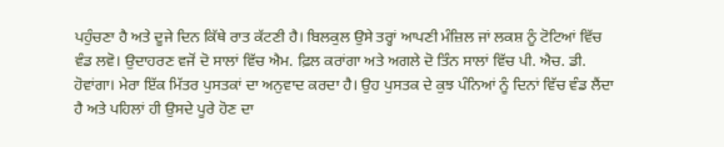ਪਹੁੰਚਣਾ ਹੈ ਅਤੇ ਦੂਜੇ ਦਿਨ ਕਿੱਥੇ ਰਾਤ ਕੱਟਣੀ ਹੈ। ਬਿਲਕੁਲ ਉਸੇ ਤਰ੍ਹਾਂ ਆਪਣੀ ਮੰਜ਼ਿਲ ਜਾਂ ਲਕਸ਼ ਨੂੰ ਟੋਟਿਆਂ ਵਿੱਚ ਵੰਡ ਲਵੋ। ਉਦਾਹਰਣ ਵਜੋਂ ਦੋ ਸਾਲਾਂ ਵਿੱਚ ਐਮ. ਫ਼ਿਲ ਕਰਾਂਗਾ ਅਤੇ ਅਗਲੇ ਦੋ ਤਿੰਨ ਸਾਲਾਂ ਵਿੱਚ ਪੀ. ਐਚ. ਡੀ. ਹੋਵਾਂਗਾ। ਮੇਰਾ ਇੱਕ ਮਿੱਤਰ ਪੁਸਤਕਾਂ ਦਾ ਅਨੁਵਾਦ ਕਰਦਾ ਹੈ। ਉਹ ਪੁਸਤਕ ਦੇ ਕੁਝ ਪੰਨਿਆਂ ਨੂੰ ਦਿਨਾਂ ਵਿੱਚ ਵੰਡ ਲੈਂਦਾ ਹੈ ਅਤੇ ਪਹਿਲਾਂ ਹੀ ਉਸਦੇ ਪੂਰੇ ਹੋਣ ਦਾ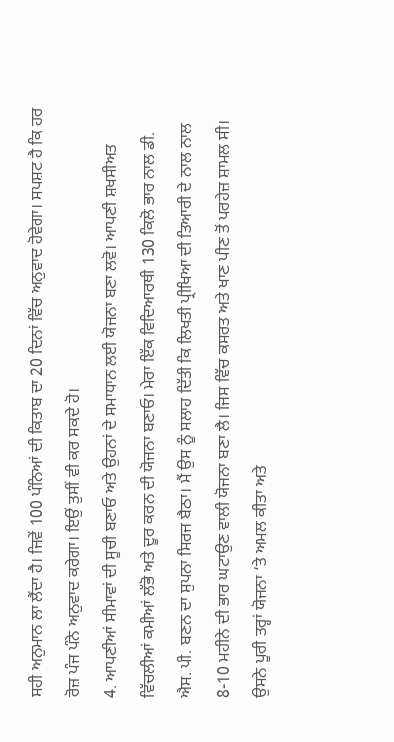ਸਹੀ ਅਨੁਮਾਨ ਲਾ ਲੈਂਦਾ ਹੈ। ਜਿਵੇਂ 100 ਪੰਨਿਆਂ ਦੀ ਕਿਤਾਬ ਦਾ 20 ਦਿਨਾਂ ਵਿੱਚ ਅਨੁਵਾਦ ਹੋਵੇਗਾ। ਸਪਸ਼ਟ ਹੈ ਕਿ ਹਰ ਰੋਜ਼ ਪੰਜ ਪੰਨੇ ਅਨੁਵਾਦ ਕਰੇਗਾ। ਇਉਂ ਤੁਸੀਂ ਵੀ ਕਰ ਸਕਦੇ ਹੋ।
4. ਆਪਣੀਆਂ ਸੀਮਾਵਾਂ ਦੀ ਸੂਚੀ ਬਣਾਓ ਅਤੇ ਉਹਨਾਂ ਦੇ ਸਮਾਧਾਨ ਲਈ ਯੋਜਨਾ ਬਣਾ ਲਵੋ। ਆਪਣੀ ਸ਼ਖਸੀਅਤ ਵਿੱਚਲੀਆਂ ਕਮੀਆਂ ਲੱਭੋ ਅਤੇ ਦੂਰ ਕਰਨ ਦੀ ਯੋਜਨਾ ਬਣਾਓ। ਮੇਰਾ ਇੱਕ ਵਿਦਿਆਰਥੀ 130 ਕਿਲੋ ਭਾਰ ਨਾਲ ਡੀ. ਐਸ. ਪੀ. ਬਣਨ ਦਾ ਸੁਪਨਾ ਸਿਰਜ ਬੈਠਾ। ਮੈਂ ਉਸ ਨੂੰ ਸਲਾਹ ਦਿੱਤੀ ਕਿ ਲਿਖਤੀ ਪ੍ਰੀਖਿਆ ਦੀ ਤਿਆਰੀ ਦੇ ਨਾਲ ਨਾਲ 8-10 ਮਹੀਨੇ ਦੀ ਭਾਰ ਘਟਾਉਣ ਵਾਲੀ ਯੋਜਨਾ ਬਣਾ ਲੈ। ਜਿਸ ਵਿੱਚ ਕਸਰਤ ਅਤੇ ਖਾਣ ਪੀਣ ਤੋਂ ਪਰਹੇਜ਼ ਸ਼ਾਮਲ ਸੀ। ਉਸਨੇ ਪੂਰੀ ਤਰ੍ਹਾਂ ਯੋਜਨਾ ‘ਤੇ ਅਮਲ ਕੀਤਾ ਅਤੇ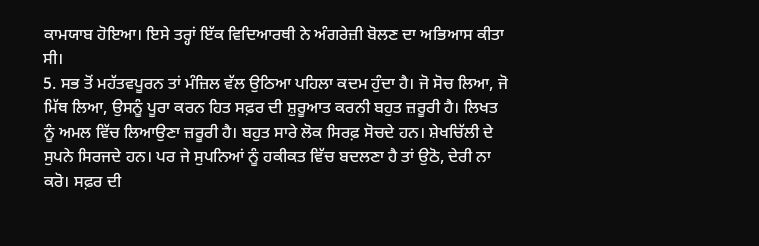ਕਾਮਯਾਬ ਹੋਇਆ। ਇਸੇ ਤਰ੍ਹਾਂ ਇੱਕ ਵਿਦਿਆਰਥੀ ਨੇ ਅੰਗਰੇਜ਼ੀ ਬੋਲਣ ਦਾ ਅਭਿਆਸ ਕੀਤਾ ਸੀ।
5. ਸਭ ਤੋਂ ਮਹੱਤਵਪੂਰਨ ਤਾਂ ਮੰਜ਼ਿਲ ਵੱਲ ਉਠਿਆ ਪਹਿਲਾ ਕਦਮ ਹੁੰਦਾ ਹੈ। ਜੋ ਸੋਚ ਲਿਆ, ਜੋ ਮਿੱਥ ਲਿਆ, ਉਸਨੂੰ ਪੂਰਾ ਕਰਨ ਹਿਤ ਸਫ਼ਰ ਦੀ ਸ਼ੁਰੂਆਤ ਕਰਨੀ ਬਹੁਤ ਜ਼ਰੂਰੀ ਹੈ। ਲਿਖਤ ਨੂੰ ਅਮਲ ਵਿੱਚ ਲਿਆਉਣਾ ਜ਼ਰੂਰੀ ਹੈ। ਬਹੁਤ ਸਾਰੇ ਲੋਕ ਸਿਰਫ਼ ਸੋਚਦੇ ਹਨ। ਸ਼ੇਖਚਿੱਲੀ ਦੇ ਸੁਪਨੇ ਸਿਰਜਦੇ ਹਨ। ਪਰ ਜੇ ਸੁਪਨਿਆਂ ਨੂੰ ਹਕੀਕਤ ਵਿੱਚ ਬਦਲਣਾ ਹੈ ਤਾਂ ਉਠੋ, ਦੇਰੀ ਨਾ ਕਰੋ। ਸਫ਼ਰ ਦੀ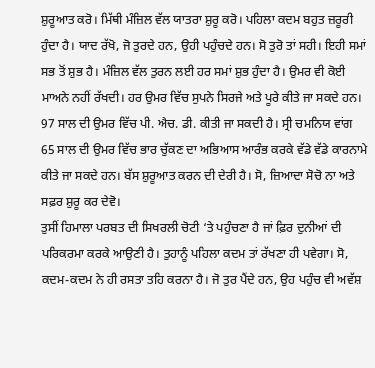ਸ਼ੁਰੂਆਤ ਕਰੋ। ਮਿੱਥੀ ਮੰਜ਼ਿਲ ਵੱਲ ਯਾਤਰਾ ਸ਼ੁਰੂ ਕਰੋ। ਪਹਿਲਾ ਕਦਮ ਬਹੁਤ ਜ਼ਰੂਰੀ ਹੁੰਦਾ ਹੈ। ਯਾਦ ਰੱਖੋ, ਜੋ ਤੁਰਦੇ ਹਨ, ਉਹੀ ਪਹੁੰਚਦੇ ਹਨ। ਸੋ ਤੁਰੋ ਤਾਂ ਸਹੀ। ਇਹੀ ਸਮਾਂ ਸਭ ਤੋਂ ਸ਼ੁਭ ਹੈ। ਮੰਜ਼ਿਲ ਵੱਲ ਤੁਰਨ ਲਈ ਹਰ ਸਮਾਂ ਸ਼ੁਭ ਹੁੰਦਾ ਹੈ। ਉਮਰ ਵੀ ਕੋਈ ਮਾਅਨੇ ਨਹੀਂ ਰੱਖਦੀ। ਹਰ ਉਮਰ ਵਿੱਚ ਸੁਪਨੇ ਸਿਰਜੇ ਅਤੇ ਪੂਰੇ ਕੀਤੇ ਜਾ ਸਕਦੇ ਹਨ। 97 ਸਾਲ ਦੀ ਉਮਰ ਵਿੱਚ ਪੀ. ਐਚ. ਡੀ. ਕੀਤੀ ਜਾ ਸਕਦੀ ਹੈ। ਸ੍ਰੀ ਚਮਨਿਯ ਵਾਂਗ 65 ਸਾਲ ਦੀ ਉਮਰ ਵਿੱਚ ਭਾਰ ਚੁੱਕਣ ਦਾ ਅਭਿਆਸ ਆਰੰਭ ਕਰਕੇ ਵੱਡੇ ਵੱਡੇ ਕਾਰਨਾਮੇ ਕੀਤੇ ਜਾ ਸਕਦੇ ਹਨ। ਬੱਸ ਸ਼ੁਰੂਆਤ ਕਰਨ ਦੀ ਦੇਰੀ ਹੈ। ਸੋ, ਜ਼ਿਆਦਾ ਸੋਚੋ ਨਾ ਅਤੇ ਸਫ਼ਰ ਸ਼ੁਰੂ ਕਰ ਦੇਵੋ।
ਤੁਸੀਂ ਹਿਮਾਲਾ ਪਰਬਤ ਦੀ ਸਿਖਰਲੀ ਚੋਟੀ ‘ਤੇ ਪਹੁੰਚਣਾ ਹੈ ਜਾਂ ਫ਼ਿਰ ਦੁਨੀਆਂ ਦੀ ਪਰਿਕਰਮਾ ਕਰਕੇ ਆਉਣੀ ਹੈ। ਤੁਹਾਨੂੰ ਪਹਿਲਾ ਕਦਮ ਤਾਂ ਰੱਖਣਾ ਹੀ ਪਵੇਗਾ। ਸੋ, ਕਦਮ-ਕਦਮ ਨੇ ਹੀ ਰਸਤਾ ਤਹਿ ਕਰਨਾ ਹੈ। ਜੋ ਤੁਰ ਪੈਂਦੇ ਹਨ, ਉਹ ਪਹੁੰਚ ਵੀ ਅਵੱਸ਼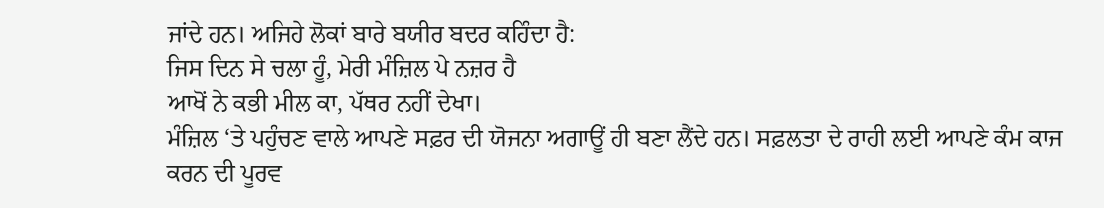ਜਾਂਦੇ ਹਨ। ਅਜਿਹੇ ਲੋਕਾਂ ਬਾਰੇ ਬਯੀਰ ਬਦਰ ਕਹਿੰਦਾ ਹੈ:
ਜਿਸ ਦਿਨ ਸੇ ਚਲਾ ਹੂੰ, ਮੇਰੀ ਮੰਜ਼ਿਲ ਪੇ ਨਜ਼ਰ ਹੈ
ਆਖੋਂ ਨੇ ਕਭੀ ਮੀਲ ਕਾ, ਪੱਥਰ ਨਹੀਂ ਦੇਖਾ।
ਮੰਜ਼ਿਲ ‘ਤੇ ਪਹੁੰਚਣ ਵਾਲੇ ਆਪਣੇ ਸਫ਼ਰ ਦੀ ਯੋਜਨਾ ਅਗਾਊਂ ਹੀ ਬਣਾ ਲੈਂਦੇ ਹਨ। ਸਫ਼ਲਤਾ ਦੇ ਰਾਹੀ ਲਈ ਆਪਣੇ ਕੰਮ ਕਾਜ ਕਰਨ ਦੀ ਪੂਰਵ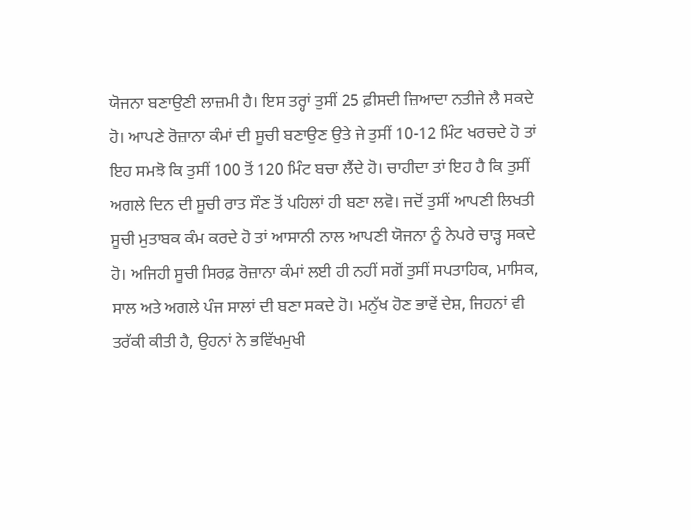ਯੋਜਨਾ ਬਣਾਉਣੀ ਲਾਜ਼ਮੀ ਹੈ। ਇਸ ਤਰ੍ਹਾਂ ਤੁਸੀਂ 25 ਫ਼ੀਸਦੀ ਜ਼ਿਆਦਾ ਨਤੀਜੇ ਲੈ ਸਕਦੇ ਹੋ। ਆਪਣੇ ਰੋਜ਼ਾਨਾ ਕੰਮਾਂ ਦੀ ਸੂਚੀ ਬਣਾਉਣ ਉਤੇ ਜੇ ਤੁਸੀਂ 10-12 ਮਿੰਟ ਖਰਚਦੇ ਹੋ ਤਾਂ ਇਹ ਸਮਝੋ ਕਿ ਤੁਸੀਂ 100 ਤੋਂ 120 ਮਿੰਟ ਬਚਾ ਲੈਂਦੇ ਹੋ। ਚਾਹੀਦਾ ਤਾਂ ਇਹ ਹੈ ਕਿ ਤੁਸੀਂ ਅਗਲੇ ਦਿਨ ਦੀ ਸੂਚੀ ਰਾਤ ਸੌਣ ਤੋਂ ਪਹਿਲਾਂ ਹੀ ਬਣਾ ਲਵੋ। ਜਦੋਂ ਤੁਸੀਂ ਆਪਣੀ ਲਿਖਤੀ ਸੂਚੀ ਮੁਤਾਬਕ ਕੰਮ ਕਰਦੇ ਹੋ ਤਾਂ ਆਸਾਨੀ ਨਾਲ ਆਪਣੀ ਯੋਜਨਾ ਨੂੰ ਨੇਪਰੇ ਚਾੜ੍ਹ ਸਕਦੇ ਹੋ। ਅਜਿਹੀ ਸੂਚੀ ਸਿਰਫ਼ ਰੋਜ਼ਾਨਾ ਕੰਮਾਂ ਲਈ ਹੀ ਨਹੀਂ ਸਗੋਂ ਤੁਸੀਂ ਸਪਤਾਹਿਕ, ਮਾਸਿਕ, ਸਾਲ ਅਤੇ ਅਗਲੇ ਪੰਜ ਸਾਲਾਂ ਦੀ ਬਣਾ ਸਕਦੇ ਹੋ। ਮਨੁੱਖ ਹੋਣ ਭਾਵੇਂ ਦੇਸ਼, ਜਿਹਨਾਂ ਵੀ ਤਰੱਕੀ ਕੀਤੀ ਹੈ, ਉਹਨਾਂ ਨੇ ਭਵਿੱਖਮੁਖੀ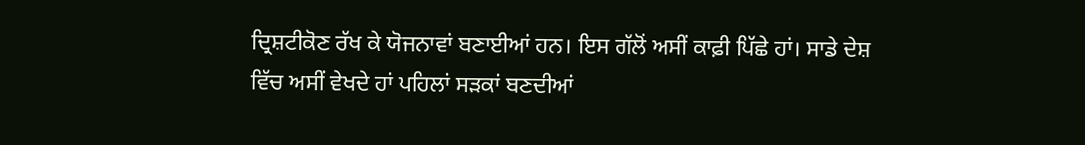ਦ੍ਰਿਸ਼ਟੀਕੋਣ ਰੱਖ ਕੇ ਯੋਜਨਾਵਾਂ ਬਣਾਈਆਂ ਹਨ। ਇਸ ਗੱਲੋਂ ਅਸੀਂ ਕਾਫ਼ੀ ਪਿੱਛੇ ਹਾਂ। ਸਾਡੇ ਦੇਸ਼ ਵਿੱਚ ਅਸੀਂ ਵੇਖਦੇ ਹਾਂ ਪਹਿਲਾਂ ਸੜਕਾਂ ਬਣਦੀਆਂ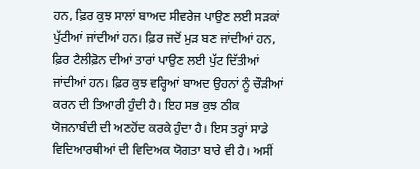ਹਨ, ਫ਼ਿਰ ਕੁਝ ਸਾਲਾਂ ਬਾਅਦ ਸੀਵਰੇਜ ਪਾਉਣ ਲਈ ਸੜਕਾਂ ਪੁੱਟੀਆਂ ਜਾਂਦੀਆਂ ਹਨ। ਫ਼ਿਰ ਜਦੋਂ ਮੁੜ ਬਣ ਜਾਂਦੀਆਂ ਹਨ, ਫ਼ਿਰ ਟੈਲੀਫ਼ੋਨ ਦੀਆਂ ਤਾਰਾਂ ਪਾਉਣ ਲਈ ਪੁੱਟ ਦਿੱਤੀਆਂ ਜਾਂਦੀਆਂ ਹਨ। ਫ਼ਿਰ ਕੁਝ ਵਰ੍ਹਿਆਂ ਬਾਅਦ ਉਹਨਾਂ ਨੂੰ ਚੌੜੀਆਂ ਕਰਨ ਦੀ ਤਿਆਰੀ ਹੁੰਦੀ ਹੈ। ਇਹ ਸਭ ਕੁਝ ਠੀਕ ਯੋਜਨਾਬੰਦੀ ਦੀ ਅਣਹੋਂਦ ਕਰਕੇ ਹੁੰਦਾ ਹੈ। ਇਸ ਤਰ੍ਹਾਂ ਸਾਡੇ ਵਿਦਿਆਰਥੀਆਂ ਦੀ ਵਿਦਿਅਕ ਯੋਗਤਾ ਬਾਰੇ ਵੀ ਹੈ। ਅਸੀਂ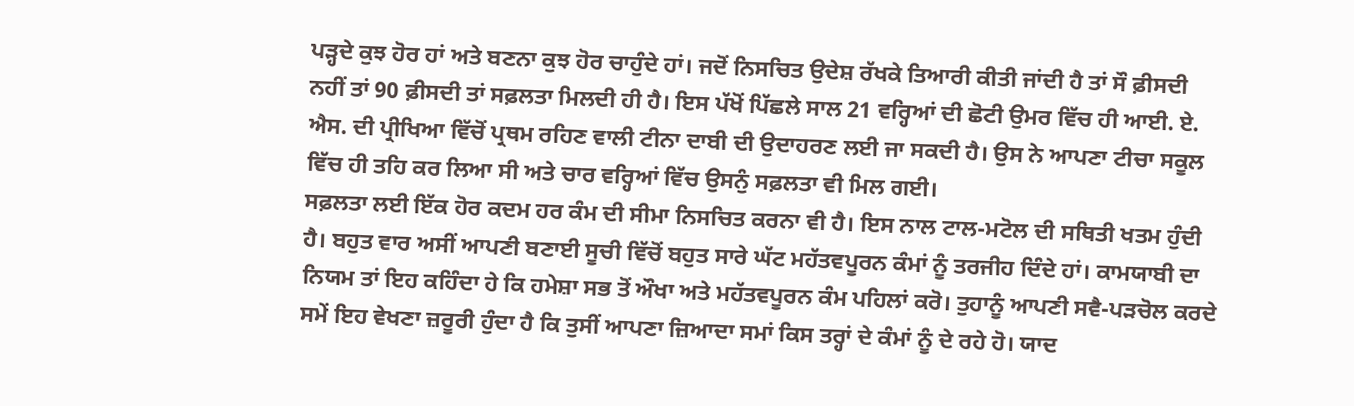ਪੜ੍ਹਦੇ ਕੁਝ ਹੋਰ ਹਾਂ ਅਤੇ ਬਣਨਾ ਕੁਝ ਹੋਰ ਚਾਹੁੰਦੇ ਹਾਂ। ਜਦੋਂ ਨਿਸਚਿਤ ਉਦੇਸ਼ ਰੱਖਕੇ ਤਿਆਰੀ ਕੀਤੀ ਜਾਂਦੀ ਹੈ ਤਾਂ ਸੌ ਫ਼ੀਸਦੀ ਨਹੀਂ ਤਾਂ 90 ਫ਼ੀਸਦੀ ਤਾਂ ਸਫ਼ਲਤਾ ਮਿਲਦੀ ਹੀ ਹੈ। ਇਸ ਪੱਖੋਂ ਪਿੱਛਲੇ ਸਾਲ 21 ਵਰ੍ਹਿਆਂ ਦੀ ਛੋਟੀ ਉਮਰ ਵਿੱਚ ਹੀ ਆਈ. ਏ. ਐਸ. ਦੀ ਪ੍ਰੀਖਿਆ ਵਿੱਚੋਂ ਪ੍ਰਥਮ ਰਹਿਣ ਵਾਲੀ ਟੀਨਾ ਦਾਬੀ ਦੀ ਉਦਾਹਰਣ ਲਈ ਜਾ ਸਕਦੀ ਹੈ। ਉਸ ਨੇ ਆਪਣਾ ਟੀਚਾ ਸਕੂਲ ਵਿੱਚ ਹੀ ਤਹਿ ਕਰ ਲਿਆ ਸੀ ਅਤੇ ਚਾਰ ਵਰ੍ਹਿਆਂ ਵਿੱਚ ਉਸਨੁੰ ਸਫ਼ਲਤਾ ਵੀ ਮਿਲ ਗਈ।
ਸਫ਼ਲਤਾ ਲਈ ਇੱਕ ਹੋਰ ਕਦਮ ਹਰ ਕੰਮ ਦੀ ਸੀਮਾ ਨਿਸਚਿਤ ਕਰਨਾ ਵੀ ਹੈ। ਇਸ ਨਾਲ ਟਾਲ-ਮਟੋਲ ਦੀ ਸਥਿਤੀ ਖਤਮ ਹੁੰਦੀ ਹੈ। ਬਹੁਤ ਵਾਰ ਅਸੀਂ ਆਪਣੀ ਬਣਾਈ ਸੂਚੀ ਵਿੱਚੋਂ ਬਹੁਤ ਸਾਰੇ ਘੱਟ ਮਹੱਤਵਪੂਰਨ ਕੰਮਾਂ ਨੂੰ ਤਰਜੀਹ ਦਿੰਦੇ ਹਾਂ। ਕਾਮਯਾਬੀ ਦਾ ਨਿਯਮ ਤਾਂ ਇਹ ਕਹਿੰਦਾ ਹੇ ਕਿ ਹਮੇਸ਼ਾ ਸਭ ਤੋਂ ਔਖਾ ਅਤੇ ਮਹੱਤਵਪੂਰਨ ਕੰਮ ਪਹਿਲਾਂ ਕਰੋ। ਤੁਹਾਨੂੰ ਆਪਣੀ ਸਵੈ-ਪੜਚੋਲ ਕਰਦੇ ਸਮੇਂ ਇਹ ਵੇਖਣਾ ਜ਼ਰੂਰੀ ਹੁੰਦਾ ਹੈ ਕਿ ਤੁਸੀਂ ਆਪਣਾ ਜ਼ਿਆਦਾ ਸਮਾਂ ਕਿਸ ਤਰ੍ਹਾਂ ਦੇ ਕੰਮਾਂ ਨੂੰ ਦੇ ਰਹੇ ਹੋ। ਯਾਦ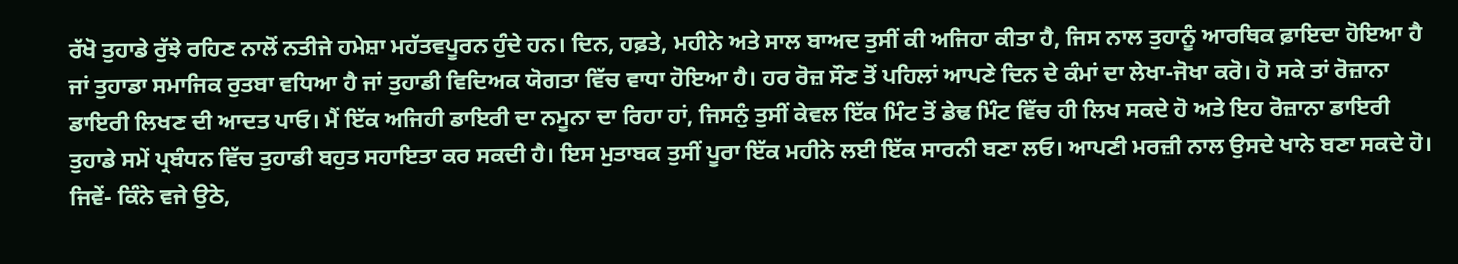ਰੱਖੋ ਤੁਹਾਡੇ ਰੁੱਝੇ ਰਹਿਣ ਨਾਲੋਂ ਨਤੀਜੇ ਹਮੇਸ਼ਾ ਮਹੱਤਵਪੂਰਨ ਹੁੰਦੇ ਹਨ। ਦਿਨ, ਹਫ਼ਤੇ, ਮਹੀਨੇ ਅਤੇ ਸਾਲ ਬਾਅਦ ਤੁਸੀਂ ਕੀ ਅਜਿਹਾ ਕੀਤਾ ਹੈ, ਜਿਸ ਨਾਲ ਤੁਹਾਨੂੰ ਆਰਥਿਕ ਫ਼ਾਇਦਾ ਹੋਇਆ ਹੈ ਜਾਂ ਤੁਹਾਡਾ ਸਮਾਜਿਕ ਰੁਤਬਾ ਵਧਿਆ ਹੈ ਜਾਂ ਤੁਹਾਡੀ ਵਿਦਿਅਕ ਯੋਗਤਾ ਵਿੱਚ ਵਾਧਾ ਹੋਇਆ ਹੈ। ਹਰ ਰੋਜ਼ ਸੌਣ ਤੋਂ ਪਹਿਲਾਂ ਆਪਣੇ ਦਿਨ ਦੇ ਕੰਮਾਂ ਦਾ ਲੇਖਾ-ਜੋਖਾ ਕਰੋ। ਹੋ ਸਕੇ ਤਾਂ ਰੋਜ਼ਾਨਾ ਡਾਇਰੀ ਲਿਖਣ ਦੀ ਆਦਤ ਪਾਓ। ਮੈਂ ਇੱਕ ਅਜਿਹੀ ਡਾਇਰੀ ਦਾ ਨਮੂਨਾ ਦਾ ਰਿਹਾ ਹਾਂ, ਜਿਸਨੁੰ ਤੁਸੀਂ ਕੇਵਲ ਇੱਕ ਮਿੰਟ ਤੋਂ ਡੇਢ ਮਿੰਟ ਵਿੱਚ ਹੀ ਲਿਖ ਸਕਦੇ ਹੋ ਅਤੇ ਇਹ ਰੋਜ਼ਾਨਾ ਡਾਇਰੀ ਤੁਹਾਡੇ ਸਮੇਂ ਪ੍ਰਬੰਧਨ ਵਿੱਚ ਤੁਹਾਡੀ ਬਹੁਤ ਸਹਾਇਤਾ ਕਰ ਸਕਦੀ ਹੈ। ਇਸ ਮੁਤਾਬਕ ਤੁਸੀਂ ਪੂਰਾ ਇੱਕ ਮਹੀਨੇ ਲਈ ਇੱਕ ਸਾਰਨੀ ਬਣਾ ਲਓ। ਆਪਣੀ ਮਰਜ਼ੀ ਨਾਲ ਉਸਦੇ ਖਾਨੇ ਬਣਾ ਸਕਦੇ ਹੋ। ਜਿਵੇਂ- ਕਿੰਨੇ ਵਜੇ ਉਠੇ,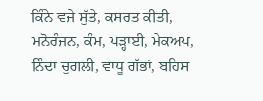ਕਿੰਨੇ ਵਜੇ ਸੁੱਤੇ, ਕਸਰਤ ਕੀਤੀ, ਮਨੋਰੰਜਨ, ਕੰਮ, ਪੜ੍ਹਾਈ, ਮੇਕਅਪ, ਨਿੰਦਾ ਚੁਗਲੀ, ਵਾਧੂ ਗੱਭਾਂ, ਬਹਿਸ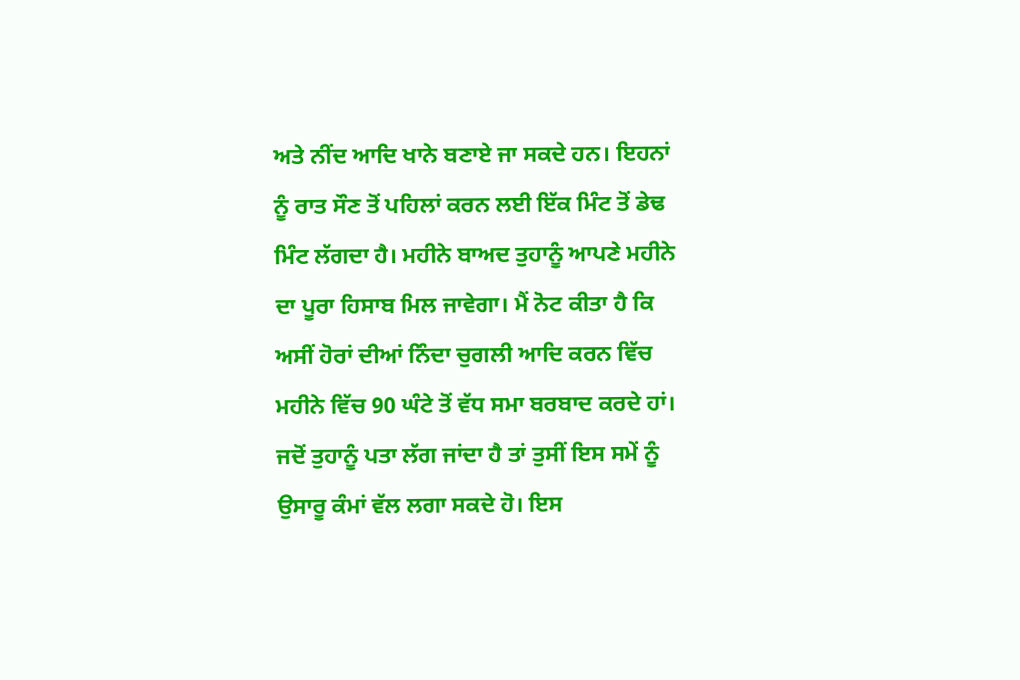ਅਤੇ ਨੀਂਦ ਆਦਿ ਖਾਨੇ ਬਣਾਏ ਜਾ ਸਕਦੇ ਹਨ। ਇਹਨਾਂ ਨੂੰ ਰਾਤ ਸੌਣ ਤੋਂ ਪਹਿਲਾਂ ਕਰਨ ਲਈ ਇੱਕ ਮਿੰਟ ਤੋਂ ਡੇਢ ਮਿੰਟ ਲੱਗਦਾ ਹੈ। ਮਹੀਨੇ ਬਾਅਦ ਤੁਹਾਨੂੰ ਆਪਣੇ ਮਹੀਨੇ ਦਾ ਪੂਰਾ ਹਿਸਾਬ ਮਿਲ ਜਾਵੇਗਾ। ਮੈਂ ਨੋਟ ਕੀਤਾ ਹੈ ਕਿ ਅਸੀਂ ਹੋਰਾਂ ਦੀਆਂ ਨਿੰਦਾ ਚੁਗਲੀ ਆਦਿ ਕਰਨ ਵਿੱਚ ਮਹੀਨੇ ਵਿੱਚ 90 ਘੰਟੇ ਤੋਂ ਵੱਧ ਸਮਾ ਬਰਬਾਦ ਕਰਦੇ ਹਾਂ। ਜਦੋਂ ਤੁਹਾਨੂੰ ਪਤਾ ਲੱਗ ਜਾਂਦਾ ਹੈ ਤਾਂ ਤੁਸੀਂ ਇਸ ਸਮੇਂ ਨੂੰ ਉਸਾਰੂ ਕੰਮਾਂ ਵੱਲ ਲਗਾ ਸਕਦੇ ਹੋ। ਇਸ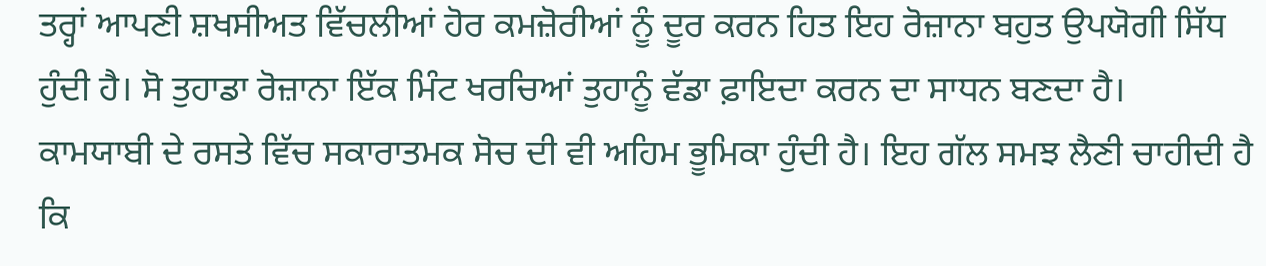ਤਰ੍ਹਾਂ ਆਪਣੀ ਸ਼ਖਸੀਅਤ ਵਿੱਚਲੀਆਂ ਹੋਰ ਕਮਜ਼ੋਰੀਆਂ ਨੂੰ ਦੂਰ ਕਰਨ ਹਿਤ ਇਹ ਰੋਜ਼ਾਨਾ ਬਹੁਤ ਉਪਯੋਗੀ ਸਿੱਧ ਹੁੰਦੀ ਹੈ। ਸੋ ਤੁਹਾਡਾ ਰੋਜ਼ਾਨਾ ਇੱਕ ਮਿੰਟ ਖਰਚਿਆਂ ਤੁਹਾਨੂੰ ਵੱਡਾ ਫ਼ਾਇਦਾ ਕਰਨ ਦਾ ਸਾਧਨ ਬਣਦਾ ਹੈ।
ਕਾਮਯਾਬੀ ਦੇ ਰਸਤੇ ਵਿੱਚ ਸਕਾਰਾਤਮਕ ਸੋਚ ਦੀ ਵੀ ਅਹਿਮ ਭੂਮਿਕਾ ਹੁੰਦੀ ਹੈ। ਇਹ ਗੱਲ ਸਮਝ ਲੈਣੀ ਚਾਹੀਦੀ ਹੈ ਕਿ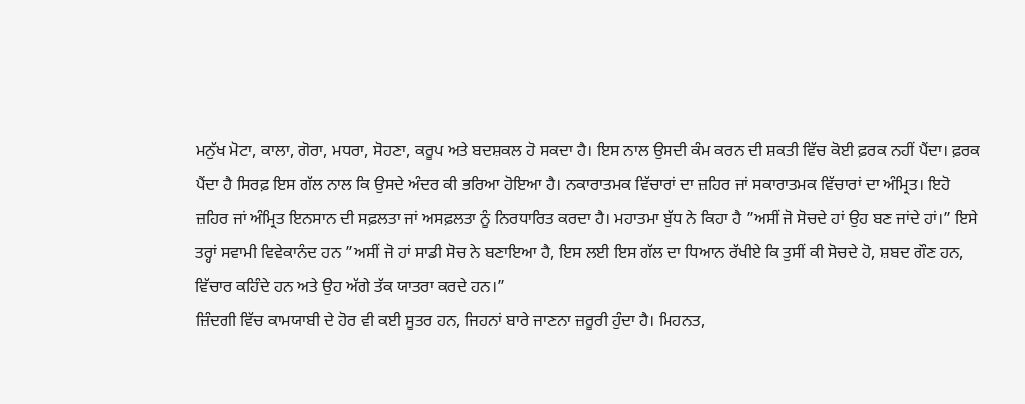ਮਨੁੱਖ ਮੋਟਾ, ਕਾਲਾ, ਗੋਰਾ, ਮਧਰਾ, ਸੋਹਣਾ, ਕਰੂਪ ਅਤੇ ਬਦਸ਼ਕਲ ਹੋ ਸਕਦਾ ਹੈ। ਇਸ ਨਾਲ ਉਸਦੀ ਕੰਮ ਕਰਨ ਦੀ ਸ਼ਕਤੀ ਵਿੱਚ ਕੋਈ ਫ਼ਰਕ ਨਹੀਂ ਪੈਂਦਾ। ਫ਼ਰਕ ਪੈਂਦਾ ਹੈ ਸਿਰਫ਼ ਇਸ ਗੱਲ ਨਾਲ ਕਿ ਉਸਦੇ ਅੰਦਰ ਕੀ ਭਰਿਆ ਹੋਇਆ ਹੈ। ਨਕਾਰਾਤਮਕ ਵਿੱਚਾਰਾਂ ਦਾ ਜ਼ਹਿਰ ਜਾਂ ਸਕਾਰਾਤਮਕ ਵਿੱਚਾਰਾਂ ਦਾ ਅੰਮ੍ਰਿਤ। ਇਹੋ ਜ਼ਹਿਰ ਜਾਂ ਅੰਮ੍ਰਿਤ ਇਨਸਾਨ ਦੀ ਸਫ਼ਲਤਾ ਜਾਂ ਅਸਫ਼ਲਤਾ ਨੂੰ ਨਿਰਧਾਰਿਤ ਕਰਦਾ ਹੈ। ਮਹਾਤਮਾ ਬੁੱਧ ਨੇ ਕਿਹਾ ਹੈ ”ਅਸੀਂ ਜੋ ਸੋਚਦੇ ਹਾਂ ਉਹ ਬਣ ਜਾਂਦੇ ਹਾਂ।” ਇਸੇ ਤਰ੍ਹਾਂ ਸਵਾਮੀ ਵਿਵੇਕਾਨੰਦ ਹਨ ”ਅਸੀਂ ਜੋ ਹਾਂ ਸਾਡੀ ਸੋਚ ਨੇ ਬਣਾਇਆ ਹੈ, ਇਸ ਲਈ ਇਸ ਗੱਲ ਦਾ ਧਿਆਨ ਰੱਖੀਏ ਕਿ ਤੁਸੀਂ ਕੀ ਸੋਚਦੇ ਹੋ, ਸ਼ਬਦ ਗੌਣ ਹਨ, ਵਿੱਚਾਰ ਕਹਿੰਦੇ ਹਨ ਅਤੇ ਉਹ ਅੱਗੇ ਤੱਕ ਯਾਤਰਾ ਕਰਦੇ ਹਨ।”
ਜ਼ਿੰਦਗੀ ਵਿੱਚ ਕਾਮਯਾਬੀ ਦੇ ਹੋਰ ਵੀ ਕਈ ਸੂਤਰ ਹਨ, ਜਿਹਨਾਂ ਬਾਰੇ ਜਾਣਨਾ ਜ਼ਰੂਰੀ ਹੁੰਦਾ ਹੈ। ਮਿਹਨਤ,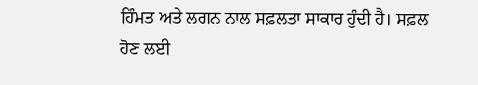ਹਿੰਮਤ ਅਤੇ ਲਗਨ ਨਾਲ ਸਫ਼ਲਤਾ ਸਾਕਾਰ ਹੁੰਦੀ ਹੈ। ਸਫ਼ਲ ਹੋਣ ਲਈ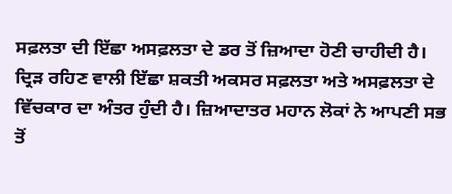ਸਫ਼ਲਤਾ ਦੀ ਇੱਛਾ ਅਸਫ਼ਲਤਾ ਦੇ ਡਰ ਤੋਂ ਜ਼ਿਆਦਾ ਹੋਣੀ ਚਾਹੀਦੀ ਹੈ। ਦ੍ਰਿੜ ਰਹਿਣ ਵਾਲੀ ਇੱਛਾ ਸ਼ਕਤੀ ਅਕਸਰ ਸਫ਼ਲਤਾ ਅਤੇ ਅਸਫ਼ਲਤਾ ਦੇ ਵਿੱਚਕਾਰ ਦਾ ਅੰਤਰ ਹੁੰਦੀ ਹੈ। ਜ਼ਿਆਦਾਤਰ ਮਹਾਨ ਲੋਕਾਂ ਨੇ ਆਪਣੀ ਸਭ ਤੋਂ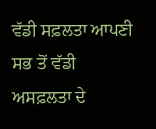ਵੱਡੀ ਸਫ਼ਲਤਾ ਆਪਣੀ ਸਭ ਤੋਂ ਵੱਡੀ ਅਸਫ਼ਲਤਾ ਦੇ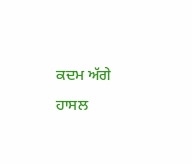ਕਦਮ ਅੱਗੇ ਹਾਸਲ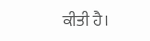ਕੀਤੀ ਹੈ।